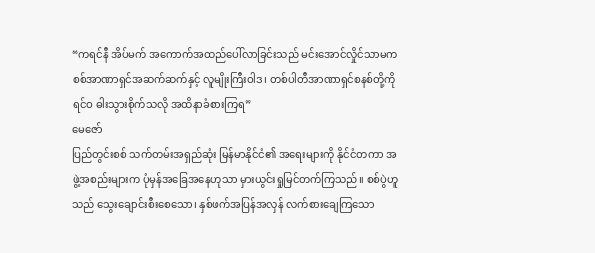“ကရင်နီ အိပ်မက် အကောက်အထည်ပေါ်လာခြင်းသည် မင်းအောင်လှိုင်သာမက စစ်အာဏာရှင်အဆက်ဆက်နှင့် လူမျိုးကြီးဝါဒ၊ တစ်ပါတီအာဏာရှင်စနစ်တို့ကို ရင်ဝ ဓါးသွားစိုက်သလို အထိနာခံစားကြရ”
မေဇော်
ပြည်တွင်းစစ် သက်တမ်းအရှည်ဆုံး မြန်မာနိုင်ငံ၏ အရေးများကို နိုင်ငံတကာ အဖွဲ့အစည်းများက ပုံမှန်အခြေအနေဟုသာ မှားယွင်းရှုမြင်တက်ကြသည်။ စစ်ပွဲဟူသည် သွေးချောင်းစီးစေသော၊ နှစ်ဖက်အပြန်အလှန် လက်စားချေကြသော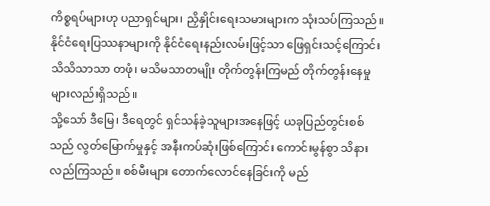ကိစ္စရပ်များဟု ပညာရှင်များ၊ ညှိနှိုင်းရေးသမားများက သုံးသပ်ကြသည်။ နိုင်ငံရေးပြဿနာများကို နိုင်ငံရေးနည်းလမ်းဖြင့်သာ ဖြေရှင်းသင့်ကြောင်း သိသိသာသာ တဖုံ၊ မသိမသာတမျိုး တိုက်တွန်းကြမည် တိုက်တွန်းနေမှုများလည်းရှိသည်။
သို့သော် ဒီမြေ၊ ဒီရေတွင် ရှင်သန်ခဲ့သူများအနေဖြင့် ယခုပြည်တွင်းစစ်သည် လွတ်မြောက်မှုနှင့် အနီးကပ်ဆုံးဖြစ်ကြောင်း ကောင်းမွန်စွာ သိနားလည်ကြသည်။ စစ်မီးများ တောက်လောင်နေခြင်းကို မည်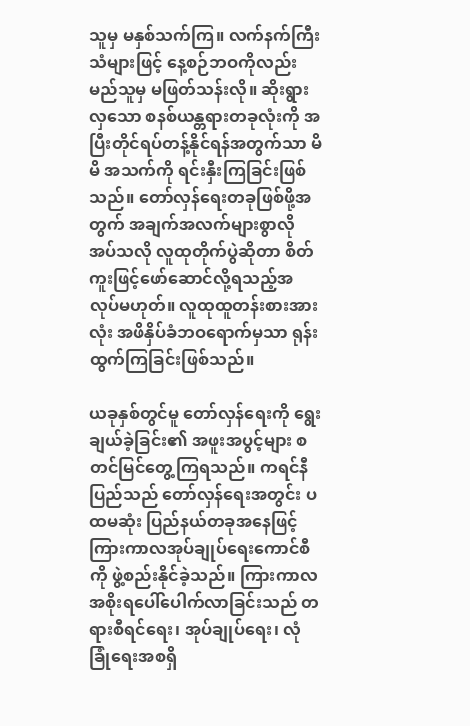သူမှ မနှစ်သက်ကြ။ လက်နက်ကြီးသံများဖြင့် နေ့စဉ်ဘဝကိုလည်း မည်သူမှ မဖြတ်သန်းလို။ ဆိုးရွားလှသော စနစ်ယန္တရားတခုလုံးကို အပြီးတိုင်ရပ်တန့်နိုင်ရန်အတွက်သာ မိမိ အသက်ကို ရင်းနှီးကြခြင်းဖြစ်သည်။ တော်လှန်ရေးတခုဖြစ်ဖို့အတွက် အချက်အလက်များစွာလိုအပ်သလို လူထုတိုက်ပွဲဆိုတာ စိတ်ကူးဖြင့်ဖော်ဆောင်လို့ရသည့်အလုပ်မဟုတ်။ လူထုထူတန်းစားအားလုံး အဖိနှိပ်ခံဘဝရောက်မှသာ ရုန်းထွက်ကြခြင်းဖြစ်သည်။

ယခုနှစ်တွင်မူ တော်လှန်ရေးကို ရွေးချယ်ခဲ့ခြင်း၏ အဖူးအပွင့်များ စတင်မြင်တွေ့ကြရသည်။ ကရင်နီပြည်သည် တော်လှန်ရေးအတွင်း ပထမဆုံး ပြည်နယ်တခုအနေဖြင့် ကြားကာလအုပ်ချုပ်ရေးကောင်စီကို ဖွဲ့စည်းနိုင်ခဲ့သည်။ ကြားကာလ အစိုးရပေါ်ပေါက်လာခြင်းသည် တရားစီရင်ရေး၊ အုပ်ချုပ်ရေး၊ လုံခြုံရေးအစရှိ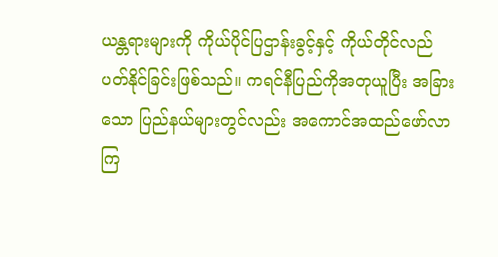ယန္တရားများကို ကိုယ်ပိုင်ပြဌာန်းခွင့်နှင့် ကိုယ်တိုင်လည်ပတ်နိုင်ခြင်းဖြစ်သည်။ ကရင်နီပြည်ကိုအတုယူပြီး အခြားသော ပြည်နယ်များတွင်လည်း အကောင်အထည်ဖော်လာကြ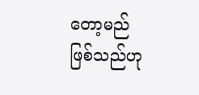တော့မည်ဖြစ်သည်ဟု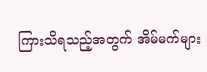ကြားသိရသည့်အတွက် အိမ်မက်များ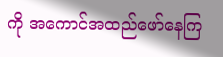ကို အကောင်အထည်ဖော်နေကြ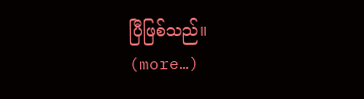ပြီဖြစ်သည်။
(more…)